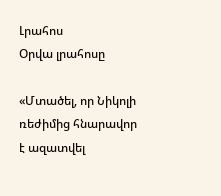Լրահոս
Օրվա լրահոսը

«Մտածել, որ Նիկոլի ռեժիմից հնարավոր է ազատվել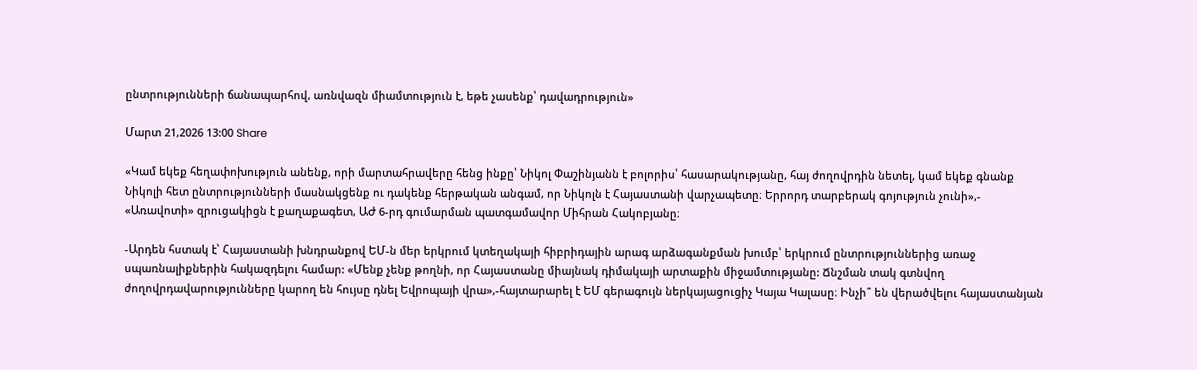ընտրությունների ճանապարհով, առնվազն միամտություն է, եթե չասենք՝ դավադրություն»

Մարտ 21,2026 13:00 Share

«Կամ եկեք հեղափոխություն անենք, որի մարտահրավերը հենց ինքը՝ Նիկոլ Փաշինյանն է բոլորիս՝ հասարակությանը, հայ ժողովրդին նետել, կամ եկեք գնանք Նիկոլի հետ ընտրությունների մասնակցենք ու դակենք հերթական անգամ, որ Նիկոլն է Հայաստանի վարչապետը։ Երրորդ տարբերակ գոյություն չունի»,- «Առավոտի» զրուցակիցն է քաղաքագետ, ԱԺ 6-րդ գումարման պատգամավոր Միհրան Հակոբյանը։

-Արդեն հստակ է՝ Հայաստանի խնդրանքով ԵՄ-ն մեր երկրում կտեղակայի հիբրիդային արագ արձագանքման խումբ՝ երկրում ընտրություններից առաջ սպառնալիքներին հակազդելու համար: «Մենք չենք թողնի, որ Հայաստանը միայնակ դիմակայի արտաքին միջամտությանը: Ճնշման տակ գտնվող ժողովրդավարությունները կարող են հույսը դնել Եվրոպայի վրա»,-հայտարարել է ԵՄ գերագույն ներկայացուցիչ Կայա Կալասը։ Ինչի՞ են վերածվելու հայաստանյան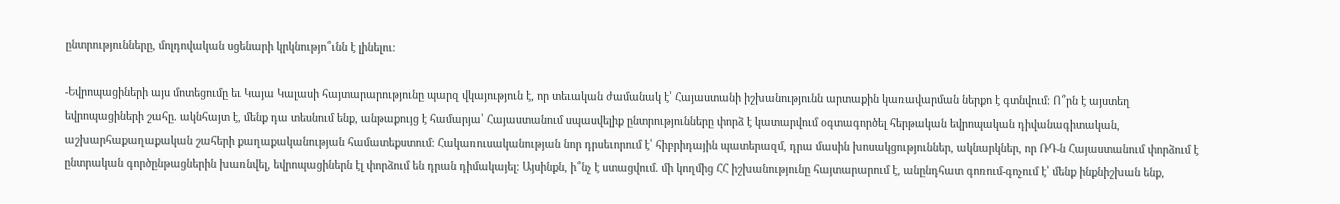ընտրությունները, մոլդովական սցենարի կրկնությո՞ւնն է լինելու։

-Եվրոպացիների այս մոտեցումը եւ Կայա Կալասի հայտարարությունը պարզ վկայություն է, որ տեւական ժամանակ է՝ Հայաստանի իշխանությունն արտաքին կառավարման ներքո է գտնվում։ Ո՞րն է այստեղ եվրոպացիների շահը. ակնհայտ է, մենք դա տեսնում ենք, անթաքույց է համարյա՝ Հայաստանում սպասվելիք ընտրությունները փորձ է կատարվում օգտագործել հերթական եվրոպական դիվանագիտական, աշխարհաքաղաքական շահերի քաղաքականության համատեքստում։ Հակառուսականության նոր դրսեւորում է՝ հիբրիդային պատերազմ, դրա մասին խոսակցություններ, ակնարկներ, որ ՌԴ-ն Հայաստանում փորձում է ընտրական գործընթացներին խառնվել, եվրոպացիներն էլ փորձում են դրան դիմակայել։ Այսինքն, ի՞նչ է ստացվում. մի կողմից ՀՀ իշխանությունը հայտարարում է, անընդհատ գոռում-գոչում է՝ մենք ինքնիշխան ենք,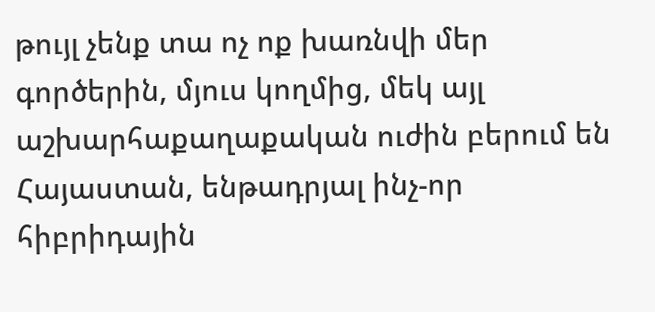թույլ չենք տա ոչ ոք խառնվի մեր գործերին, մյուս կողմից, մեկ այլ աշխարհաքաղաքական ուժին բերում են Հայաստան, ենթադրյալ ինչ-որ հիբրիդային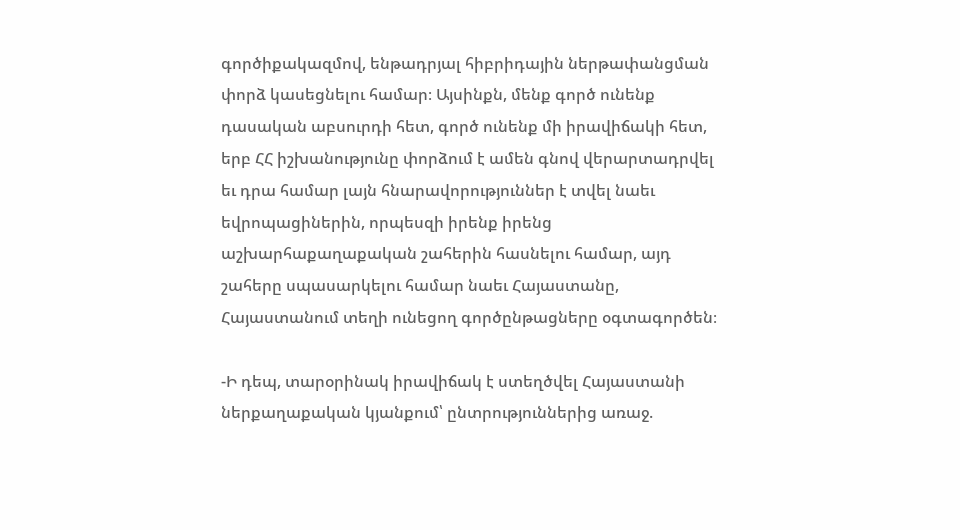գործիքակազմով, ենթադրյալ հիբրիդային ներթափանցման փորձ կասեցնելու համար։ Այսինքն, մենք գործ ունենք դասական աբսուրդի հետ, գործ ունենք մի իրավիճակի հետ, երբ ՀՀ իշխանությունը փորձում է ամեն գնով վերարտադրվել եւ դրա համար լայն հնարավորություններ է տվել նաեւ եվրոպացիներին, որպեսզի իրենք իրենց աշխարհաքաղաքական շահերին հասնելու համար, այդ շահերը սպասարկելու համար նաեւ Հայաստանը, Հայաստանում տեղի ունեցող գործընթացները օգտագործեն։

-Ի դեպ, տարօրինակ իրավիճակ է ստեղծվել Հայաստանի ներքաղաքական կյանքում՝ ընտրություններից առաջ.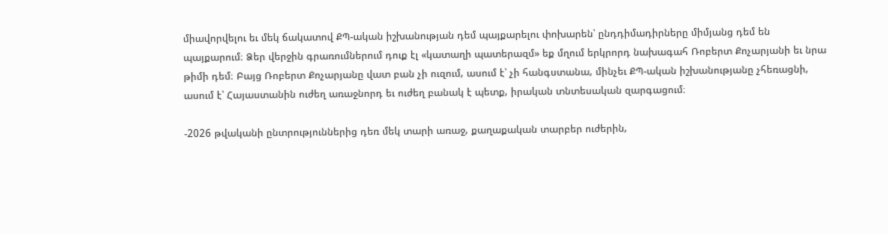միավորվելու եւ մեկ ճակատով ՔՊ-ական իշխանության դեմ պայքարելու փոխարեն՝ ընդդիմադիրները միմյանց դեմ են պայքարում։ Ձեր վերջին գրառումներում դուք էլ «կատաղի պատերազմ» եք մղում երկրորդ նախագահ Ռոբերտ Քոչարյանի եւ նրա թիմի դեմ։ Բայց Ռոբերտ Քոչարյանը վատ բան չի ուզում, ասում է՝ չի հանգստանա, մինչեւ ՔՊ-ական իշխանությանը չհեռացնի, ասում է՝ Հայաստանին ուժեղ առաջնորդ եւ ուժեղ բանակ է պետք, իրական տնտեսական զարգացում։

-2026 թվականի ընտրություններից դեռ մեկ տարի առաջ, քաղաքական տարբեր ուժերին,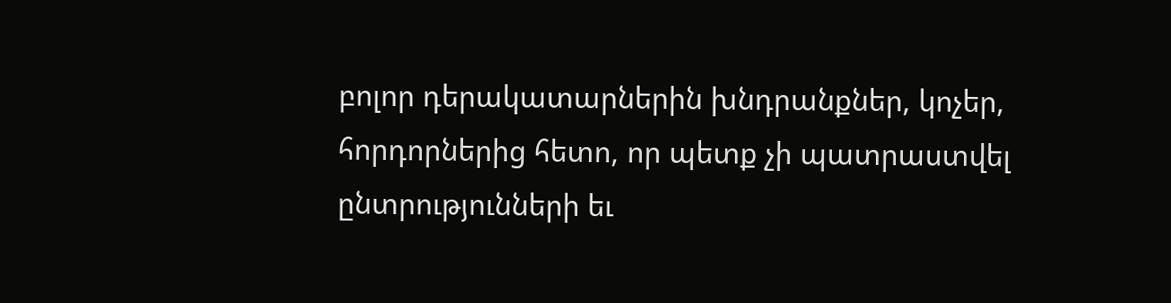բոլոր դերակատարներին խնդրանքներ, կոչեր, հորդորներից հետո, որ պետք չի պատրաստվել ընտրությունների եւ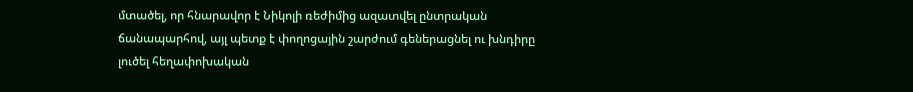մտածել, որ հնարավոր է Նիկոլի ռեժիմից ազատվել ընտրական ճանապարհով, այլ պետք է փողոցային շարժում գեներացնել ու խնդիրը լուծել հեղափոխական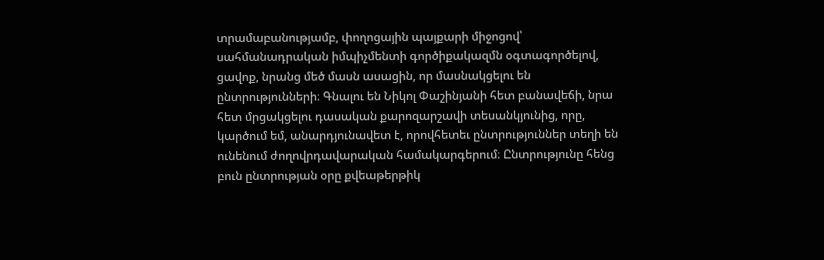տրամաբանությամբ, փողոցային պայքարի միջոցով՝ սահմանադրական իմպիչմենտի գործիքակազմն օգտագործելով, ցավոք, նրանց մեծ մասն ասացին, որ մասնակցելու են ընտրությունների։ Գնալու են Նիկոլ Փաշինյանի հետ բանավեճի, նրա հետ մրցակցելու դասական քարոզարշավի տեսանկյունից, որը, կարծում եմ, անարդյունավետ է, որովհետեւ ընտրություններ տեղի են ունենում ժողովրդավարական համակարգերում։ Ընտրությունը հենց բուն ընտրության օրը քվեաթերթիկ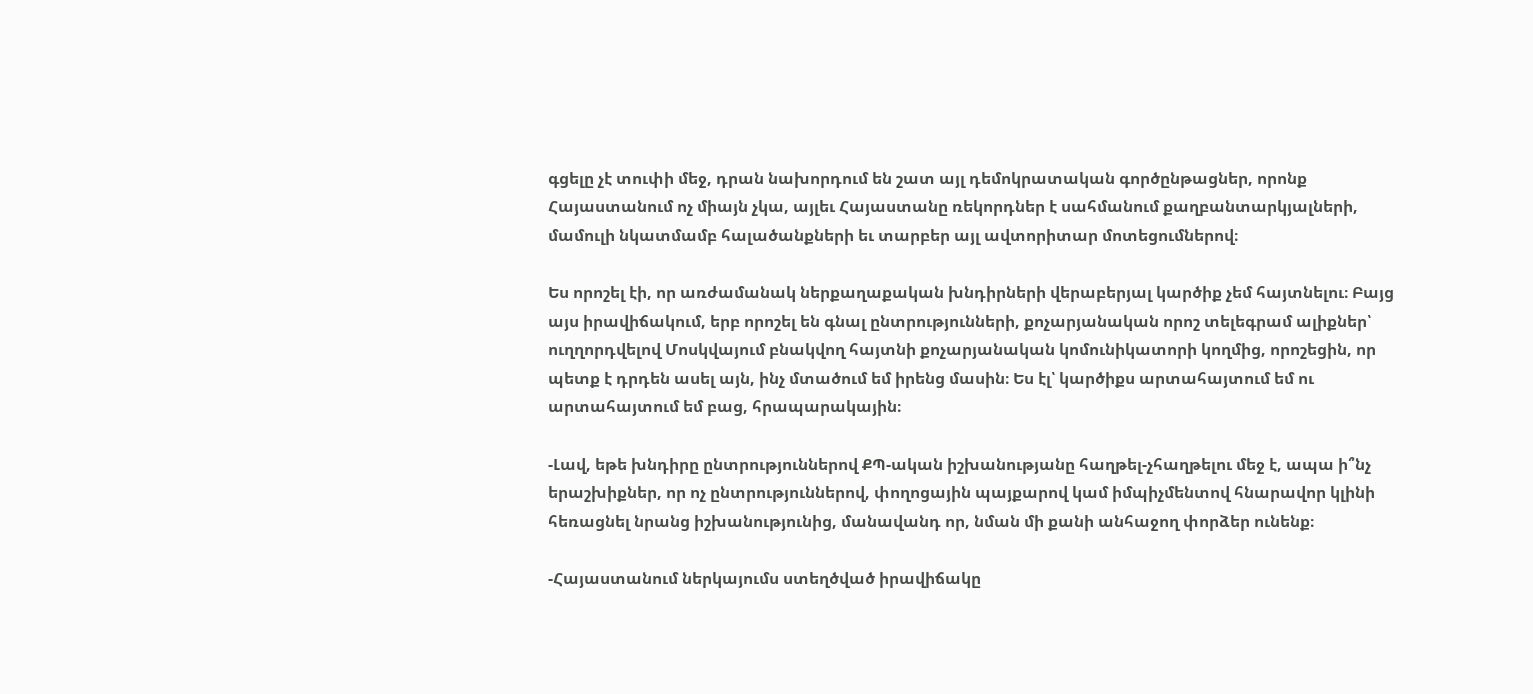գցելը չէ տուփի մեջ, դրան նախորդում են շատ այլ դեմոկրատական գործընթացներ, որոնք Հայաստանում ոչ միայն չկա, այլեւ Հայաստանը ռեկորդներ է սահմանում քաղբանտարկյալների, մամուլի նկատմամբ հալածանքների եւ տարբեր այլ ավտորիտար մոտեցումներով։

Ես որոշել էի, որ առժամանակ ներքաղաքական խնդիրների վերաբերյալ կարծիք չեմ հայտնելու։ Բայց այս իրավիճակում, երբ որոշել են գնալ ընտրությունների, քոչարյանական որոշ տելեգրամ ալիքներ՝ ուղղորդվելով Մոսկվայում բնակվող հայտնի քոչարյանական կոմունիկատորի կողմից, որոշեցին, որ պետք է դրդեն ասել այն, ինչ մտածում եմ իրենց մասին։ Ես էլ՝ կարծիքս արտահայտում եմ ու արտահայտում եմ բաց, հրապարակային։

-Լավ, եթե խնդիրը ընտրություններով ՔՊ-ական իշխանությանը հաղթել-չհաղթելու մեջ է, ապա ի՞նչ երաշխիքներ, որ ոչ ընտրություններով, փողոցային պայքարով կամ իմպիչմենտով հնարավոր կլինի հեռացնել նրանց իշխանությունից, մանավանդ որ, նման մի քանի անհաջող փորձեր ունենք։

-Հայաստանում ներկայումս ստեղծված իրավիճակը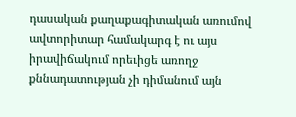դասական քաղաքագիտական առումով ավտորիտար համակարգ է ու այս իրավիճակում որեւիցե առողջ քննադատության չի դիմանում այն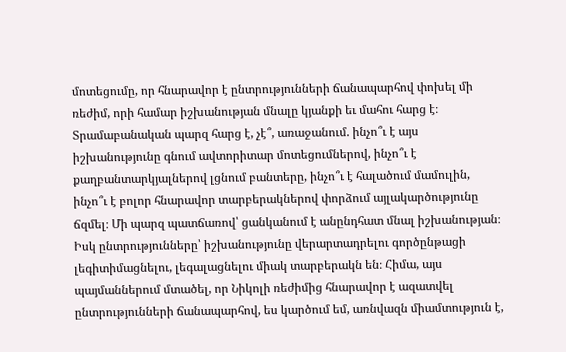մոտեցումը, որ հնարավոր է ընտրությունների ճանապարհով փոխել մի ռեժիմ, որի համար իշխանության մնալը կյանքի եւ մահու հարց է։ Տրամաբանական պարզ հարց է, չէ՞, առաջանում. ինչո՞ւ է այս իշխանությունը գնում ավտորիտար մոտեցումներով, ինչո՞ւ է քաղբանտարկյալներով լցնում բանտերը, ինչո՞ւ է հալածում մամուլին, ինչո՞ւ է բոլոր հնարավոր տարբերակներով փորձում այլակարծությունը ճզմել։ Մի պարզ պատճառով՝ ցանկանում է անընդհատ մնալ իշխանության։ Իսկ ընտրությունները՝ իշխանությունը վերարտադրելու գործընթացի լեգիտիմացնելու, լեգալացնելու միակ տարբերակն են։ Հիմա, այս պայմաններում մտածել, որ Նիկոլի ռեժիմից հնարավոր է ազատվել ընտրությունների ճանապարհով, ես կարծում եմ, առնվազն միամտություն է,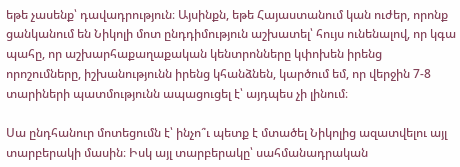եթե չասենք՝ դավադրություն։ Այսինքն, եթե Հայաստանում կան ուժեր, որոնք ցանկանում են Նիկոլի մոտ ընդդիմություն աշխատել՝ հույս ունենալով, որ կգա պահը, որ աշխարհաքաղաքական կենտրոնները կփոխեն իրենց որոշումները, իշխանությունն իրենց կհանձնեն, կարծում եմ, որ վերջին 7-8 տարիների պատմությունն ապացուցել է՝ այդպես չի լինում։

Սա ընդհանուր մոտեցումն է՝ ինչո՞ւ պետք է մտածել Նիկոլից ազատվելու այլ տարբերակի մասին։ Իսկ այլ տարբերակը՝ սահմանադրական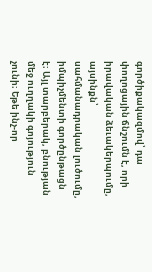գործիքակազմով՝ դա փողոցային ճնշումն է, որի իրավական ձեւակերպումը, այսինքն՝ սահմանադրական լուծումը, իմպիչմենտի գործընթացն է։ Այլ տարբերակ, բնության մեջ ուղղակի գոյություն չունի։ Եթե ինչ-որ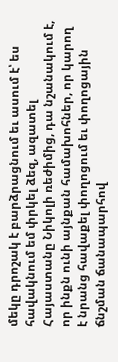մեկը դրոշակ է բարձրացնում եւ ասում է՝ ես հավակնում եմ փրկել ձեզ, ազատել Հայաստանը Նիկոլի ռեժիմից, դա նշանակում է, որ ինքն ունի այնքան համախոհներ, որ կարող է նրանց հավաքել փողոցում եւ փողոցային ճնշման ճանապարհով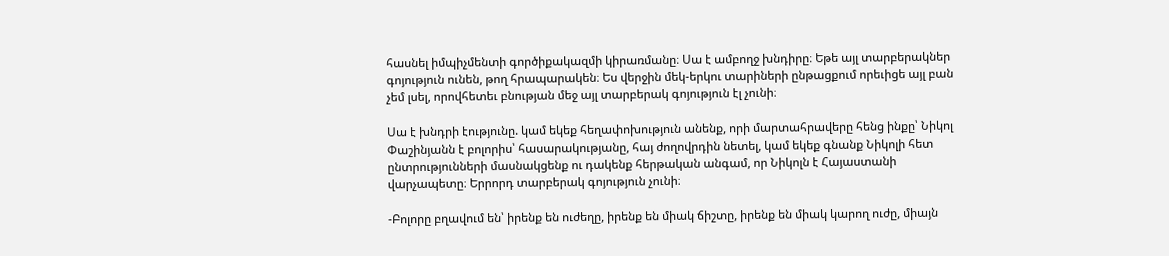հասնել իմպիչմենտի գործիքակազմի կիրառմանը։ Սա է ամբողջ խնդիրը։ Եթե այլ տարբերակներ գոյություն ունեն, թող հրապարակեն։ Ես վերջին մեկ-երկու տարիների ընթացքում որեւիցե այլ բան չեմ լսել, որովհետեւ բնության մեջ այլ տարբերակ գոյություն էլ չունի։

Սա է խնդրի էությունը. կամ եկեք հեղափոխություն անենք, որի մարտահրավերը հենց ինքը՝ Նիկոլ Փաշինյանն է բոլորիս՝ հասարակությանը, հայ ժողովրդին նետել, կամ եկեք գնանք Նիկոլի հետ ընտրությունների մասնակցենք ու դակենք հերթական անգամ, որ Նիկոլն է Հայաստանի վարչապետը։ Երրորդ տարբերակ գոյություն չունի։

-Բոլորը բղավում են՝ իրենք են ուժեղը, իրենք են միակ ճիշտը, իրենք են միակ կարող ուժը, միայն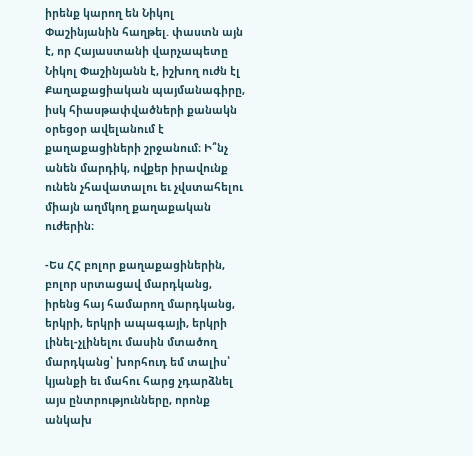իրենք կարող են Նիկոլ Փաշինյանին հաղթել. փաստն այն է, որ Հայաստանի վարչապետը Նիկոլ Փաշինյանն է, իշխող ուժն էլ Քաղաքացիական պայմանագիրը, իսկ հիասթափվածների քանակն օրեցօր ավելանում է քաղաքացիների շրջանում։ Ի՞նչ անեն մարդիկ, ովքեր իրավունք ունեն չհավատալու եւ չվստահելու միայն աղմկող քաղաքական ուժերին։

-Ես ՀՀ բոլոր քաղաքացիներին, բոլոր սրտացավ մարդկանց, իրենց հայ համարող մարդկանց, երկրի, երկրի ապագայի, երկրի լինել-չլինելու մասին մտածող մարդկանց՝ խորհուդ եմ տալիս՝ կյանքի եւ մահու հարց չդարձնել այս ընտրությունները, որոնք անկախ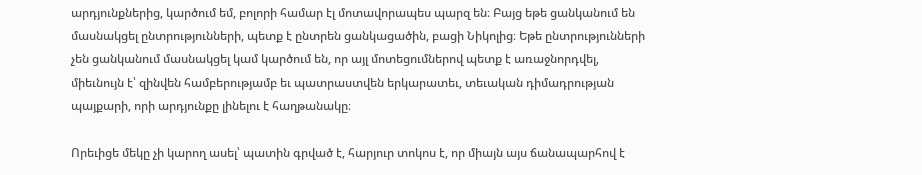արդյունքներից, կարծում եմ, բոլորի համար էլ մոտավորապես պարզ են։ Բայց եթե ցանկանում են մասնակցել ընտրությունների, պետք է ընտրեն ցանկացածին, բացի Նիկոլից։ Եթե ընտրությունների չեն ցանկանում մասնակցել կամ կարծում են, որ այլ մոտեցումներով պետք է առաջնորդվել, միեւնույն է՝ զինվեն համբերությամբ եւ պատրաստվեն երկարատեւ, տեւական դիմադրության պայքարի, որի արդյունքը լինելու է հաղթանակը։

Որեւիցե մեկը չի կարող ասել՝ պատին գրված է, հարյուր տոկոս է, որ միայն այս ճանապարհով է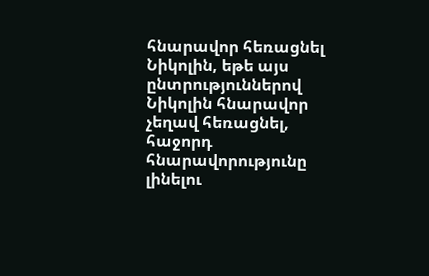հնարավոր հեռացնել Նիկոլին, եթե այս ընտրություններով Նիկոլին հնարավոր չեղավ հեռացնել, հաջորդ հնարավորությունը լինելու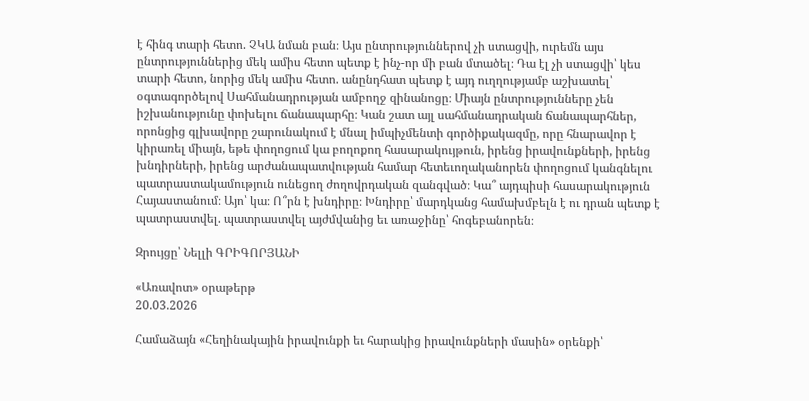է հինգ տարի հետո. ՉԿԱ նման բան։ Այս ընտրություններով չի ստացվի, ուրեմն այս ընտրություններից մեկ ամիս հետո պետք է ինչ-որ մի բան մտածել։ Դա էլ չի ստացվի՝ կես տարի հետո, նորից մեկ ամիս հետո. անընդհատ պետք է այդ ուղղությամբ աշխատել՝ օգտագործելով Սահմանադրության ամբողջ զինանոցը։ Միայն ընտրությունները չեն իշխանությունը փոխելու ճանապարհը։ Կան շատ այլ սահմանադրական ճանապարհներ, որոնցից գլխավորը շարունակում է մնալ իմպիչմենտի գործիքակազմը, որը հնարավոր է կիրառել միայն, եթե փողոցում կա բողոքող հասարակույթուն, իրենց իրավունքների, իրենց խնդիրների, իրենց արժանապատվության համար հետեւողականորեն փողոցում կանգնելու պատրաստակամություն ունեցող ժողովրդական զանգված։ Կա՞ այդպիսի հասարակություն Հայաստանում։ Այո՝ կա։ Ո՞րն է խնդիրը։ Խնդիրը՝ մարդկանց համախմբելն է ու դրան պետք է պատրաստվել. պատրաստվել այժմվանից եւ առաջինը՝ հոգեբանորեն։

Զրույցը՝ Նելլի ԳՐԻԳՈՐՅԱՆԻ

«Առավոտ» օրաթերթ
20.03.2026

Համաձայն «Հեղինակային իրավունքի եւ հարակից իրավունքների մասին» օրենքի՝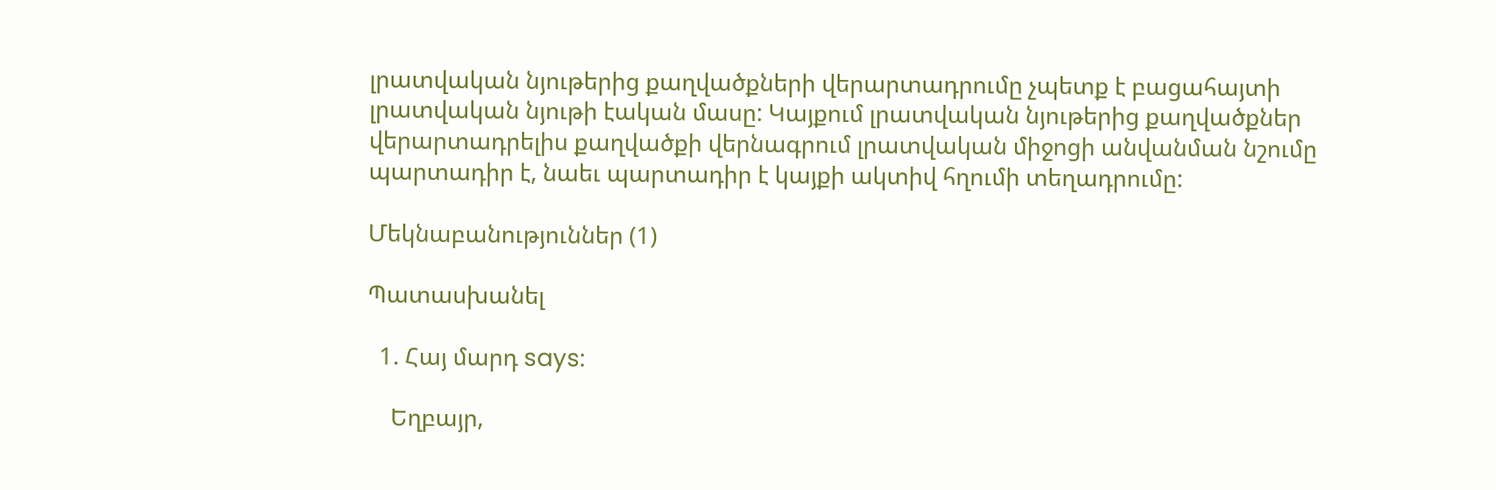լրատվական նյութերից քաղվածքների վերարտադրումը չպետք է բացահայտի լրատվական նյութի էական մասը: Կայքում լրատվական նյութերից քաղվածքներ վերարտադրելիս քաղվածքի վերնագրում լրատվական միջոցի անվանման նշումը պարտադիր է, նաեւ պարտադիր է կայքի ակտիվ հղումի տեղադրումը:

Մեկնաբանություններ (1)

Պատասխանել

  1. Հայ մարդ says:

    Եղբայր,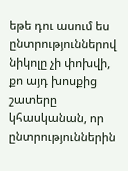եթե դու ասում ես ընտրություններով նիկոլը չի փոխվի, քո այդ խոսքից շատերը կհասկանան, որ ընտրություններին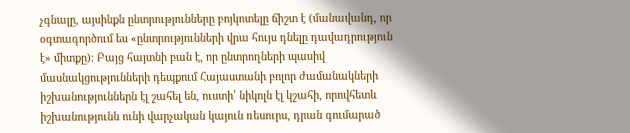չգնալը, այսինքն ընտրությունները բոյկոտելը ճիշտ է (մանավանդ, որ օգտագործում ես «ընտրությունների վրա հույս դնելը դավադրություն է» միտքը)։ Բայց հայտնի բան է, որ ընտրողների պասիվ մասնակցությունների դեպքում Հայաստանի բոլոր ժամանակների իշխանություններն էլ շահել են, ուստի՝ նիկոլն էլ կշահի, որովհետև իշխանությունն ունի վարչական կայուն ռեսուրս, դրան գումարած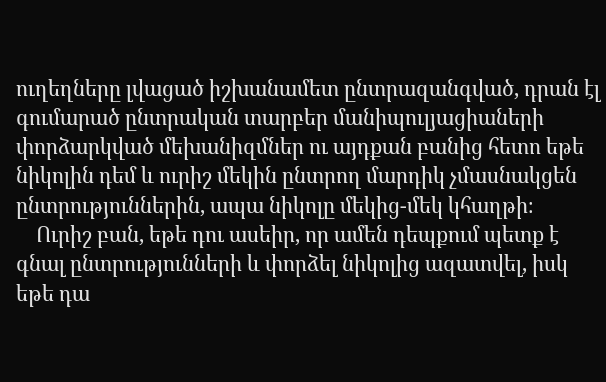ուղեղները լվացած իշխանամետ ընտրազանգված, դրան էլ գումարած ընտրական տարբեր մանիպուլյացիաների փորձարկված մեխանիզմներ ու այդքան բանից հետո եթե նիկոլին դեմ և ուրիշ մեկին ընտրող մարդիկ չմասնակցեն ընտրություններին, ապա նիկոլը մեկից-մեկ կհաղթի։
    Ուրիշ բան, եթե դու ասեիր, որ ամեն դեպքում պետք է գնալ ընտրությունների և փորձել նիկոլից ազատվել, իսկ եթե դա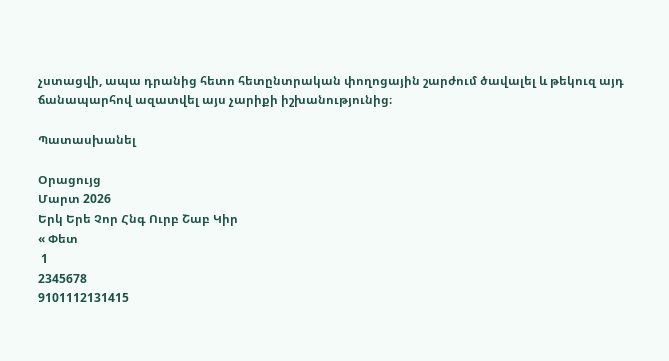չստացվի, ապա դրանից հետո հետընտրական փողոցային շարժում ծավալել և թեկուզ այդ ճանապարհով ազատվել այս չարիքի իշխանությունից։

Պատասխանել

Օրացույց
Մարտ 2026
Երկ Երե Չոր Հնգ Ուրբ Շաբ Կիր
« Փետ
 1
2345678
9101112131415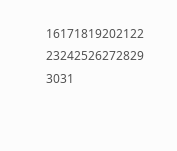16171819202122
23242526272829
3031